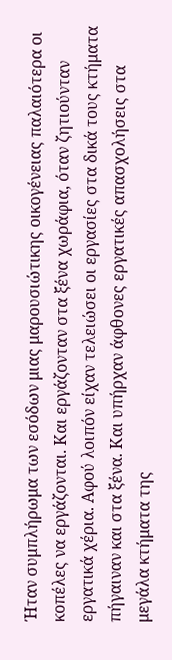Ήταν συμπλήρωμα των εσόδων μιας μαρουσιώτικης οικογένειας παλαιότερα οι κοπέλες να εργάζονται. Και εργάζονταν στα ξένα χωράφια, όταν ζητιούνταν εργατικά χέρια. Αφού λοιπόν είχαν τελειώσει οι εργασίες στα δικά τους κτήματα πήγαιναν και στα ξένα. Και υπήρχαν άφθονες εργατικές απασχολήσεις στα μεγάλα κτήματα της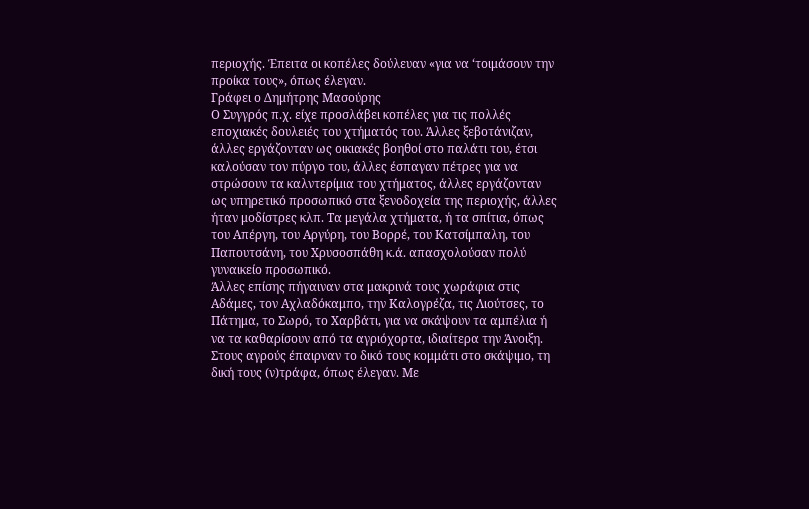περιοχής. Έπειτα οι κοπέλες δούλευαν «για να ‘τοιμάσουν την προίκα τους», όπως έλεγαν.
Γράφει ο Δημήτρης Μασούρης
Ο Συγγρός π.χ. είχε προσλάβει κοπέλες για τις πολλές εποχιακές δουλειές του χτήματός του. Άλλες ξεβοτάνιζαν, άλλες εργάζονταν ως οικιακές βοηθοί στο παλάτι του, έτσι καλούσαν τον πύργο του, άλλες έσπαγαν πέτρες για να στρώσουν τα καλντερίμια του χτήματος, άλλες εργάζονταν ως υπηρετικό προσωπικό στα ξενοδοχεία της περιοχής, άλλες ήταν μοδίστρες κλπ. Τα μεγάλα χτήματα, ή τα σπίτια, όπως του Απέργη, του Αργύρη, του Βορρέ, του Κατσίμπαλη, του Παπουτσάνη, του Χρυσοσπάθη κ.ά. απασχολούσαν πολύ γυναικείο προσωπικό.
Άλλες επίσης πήγαιναν στα μακρινά τους χωράφια στις Αδάμες, τον Αχλαδόκαμπο, την Καλογρέζα, τις Λιούτσες, το Πάτημα, το Σωρό, το Χαρβάτι, για να σκάψουν τα αμπέλια ή να τα καθαρίσουν από τα αγριόχορτα, ιδιαίτερα την Άνοιξη. Στους αγρούς έπαιρναν το δικό τους κομμάτι στο σκάψιμο, τη δική τους (ν)τράφα, όπως έλεγαν. Με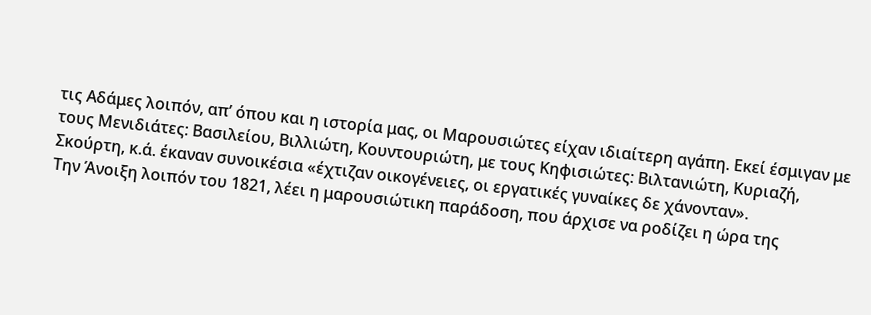τις Αδάμες λοιπόν, απ’ όπου και η ιστορία μας, οι Μαρουσιώτες είχαν ιδιαίτερη αγάπη. Εκεί έσμιγαν με τους Μενιδιάτες: Βασιλείου, Βιλλιώτη, Κουντουριώτη, με τους Κηφισιώτες: Βιλτανιώτη, Κυριαζή, Σκούρτη, κ.ά. έκαναν συνοικέσια «έχτιζαν οικογένειες, οι εργατικές γυναίκες δε χάνονταν».
Την Άνοιξη λοιπόν του 1821, λέει η μαρουσιώτικη παράδοση, που άρχισε να ροδίζει η ώρα της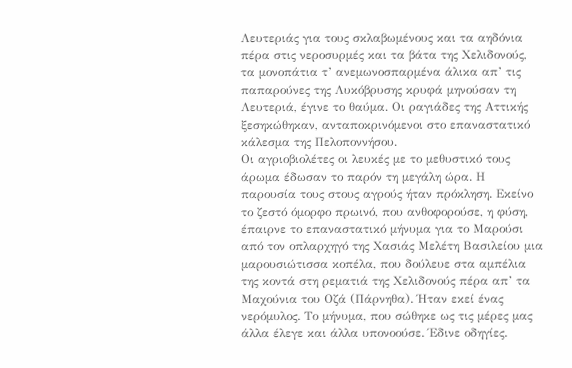Λευτεριάς για τους σκλαβωμένους και τα αηδόνια πέρα στις νεροσυρμές και τα βάτα της Χελιδονούς, τα μονοπάτια τ’ ανεμωνοσπαρμένα άλικα απ’ τις παπαρούνες της Λυκόβρυσης κρυφά μηνούσαν τη Λευτεριά, έγινε το θαύμα. Οι ραγιάδες της Αττικής ξεσηκώθηκαν, ανταποκρινόμενοι στο επαναστατικό κάλεσμα της Πελοποννήσου.
Οι αγριοβιολέτες οι λευκές με το μεθυστικό τους άρωμα έδωσαν το παρόν τη μεγάλη ώρα. Η παρουσία τους στους αγρούς ήταν πρόκληση. Εκείνο το ζεστό όμορφο πρωινό, που ανθοφορούσε, η φύση, έπαιρνε το επαναστατικό μήνυμα για το Μαρούσι από τον οπλαρχηγό της Χασιάς Μελέτη Βασιλείου μια μαρουσιώτισσα κοπέλα, που δούλευε στα αμπέλια της κοντά στη ρεματιά της Χελιδονούς πέρα απ’ τα Μαχούνια του Οζά (Πάρνηθα). Ήταν εκεί ένας νερόμυλος. Το μήνυμα, που σώθηκε ως τις μέρες μας άλλα έλεγε και άλλα υπονοούσε. Έδινε οδηγίες.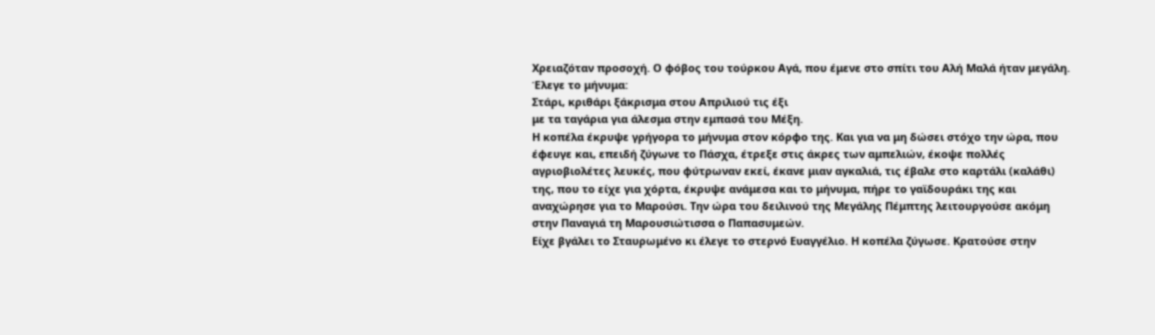Χρειαζόταν προσοχή. Ο φόβος του τούρκου Αγά, που έμενε στο σπίτι του Αλή Μαλά ήταν μεγάλη. Έλεγε το μήνυμα:
Στάρι, κριθάρι ξάκρισμα στου Απριλιού τις έξι
με τα ταγάρια για άλεσμα στην εμπασά του Μέξη.
Η κοπέλα έκρυψε γρήγορα το μήνυμα στον κόρφο της. Και για να μη δώσει στόχο την ώρα, που έφευγε και, επειδή ζύγωνε το Πάσχα, έτρεξε στις άκρες των αμπελιών, έκοψε πολλές αγριοβιολέτες λευκές, που φύτρωναν εκεί, έκανε μιαν αγκαλιά, τις έβαλε στο καρτάλι (καλάθι) της, που το είχε για χόρτα, έκρυψε ανάμεσα και το μήνυμα, πήρε το γαϊδουράκι της και αναχώρησε για το Μαρούσι. Την ώρα του δειλινού της Μεγάλης Πέμπτης λειτουργούσε ακόμη στην Παναγιά τη Μαρουσιώτισσα ο Παπασυμεών.
Είχε βγάλει το Σταυρωμένο κι έλεγε το στερνό Ευαγγέλιο. Η κοπέλα ζύγωσε. Κρατούσε στην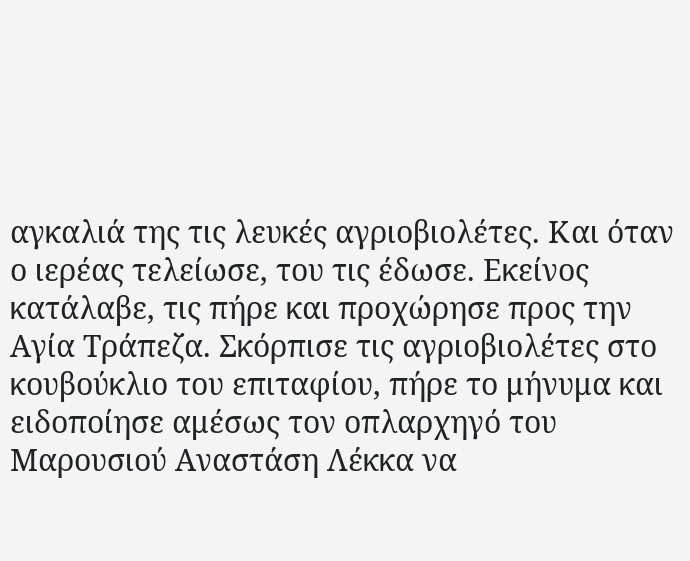αγκαλιά της τις λευκές αγριοβιολέτες. Και όταν ο ιερέας τελείωσε, του τις έδωσε. Εκείνος κατάλαβε, τις πήρε και προχώρησε προς την Αγία Τράπεζα. Σκόρπισε τις αγριοβιολέτες στο κουβούκλιο του επιταφίου, πήρε το μήνυμα και ειδοποίησε αμέσως τον οπλαρχηγό του Μαρουσιού Αναστάση Λέκκα να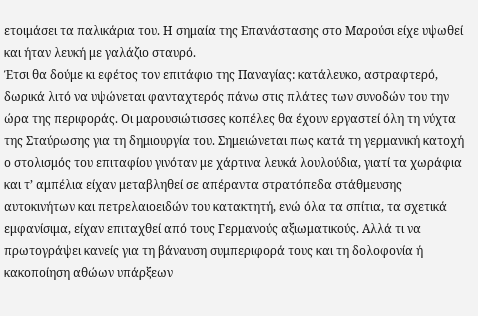ετοιμάσει τα παλικάρια του. Η σημαία της Επανάστασης στο Μαρούσι είχε υψωθεί και ήταν λευκή με γαλάζιο σταυρό.
Έτσι θα δούμε κι εφέτος τον επιτάφιο της Παναγίας: κατάλευκο, αστραφτερό, δωρικά λιτό να υψώνεται φανταχτερός πάνω στις πλάτες των συνοδών του την ώρα της περιφοράς. Οι μαρουσιώτισσες κοπέλες θα έχουν εργαστεί όλη τη νύχτα της Σταύρωσης για τη δημιουργία του. Σημειώνεται πως κατά τη γερμανική κατοχή ο στολισμός του επιταφίου γινόταν με χάρτινα λευκά λουλούδια, γιατί τα χωράφια και τ’ αμπέλια είχαν μεταβληθεί σε απέραντα στρατόπεδα στάθμευσης αυτοκινήτων και πετρελαιοειδών του κατακτητή, ενώ όλα τα σπίτια, τα σχετικά εμφανίσιμα, είχαν επιταχθεί από τους Γερμανούς αξιωματικούς. Αλλά τι να πρωτογράψει κανείς για τη βάναυση συμπεριφορά τους και τη δολοφονία ή κακοποίηση αθώων υπάρξεων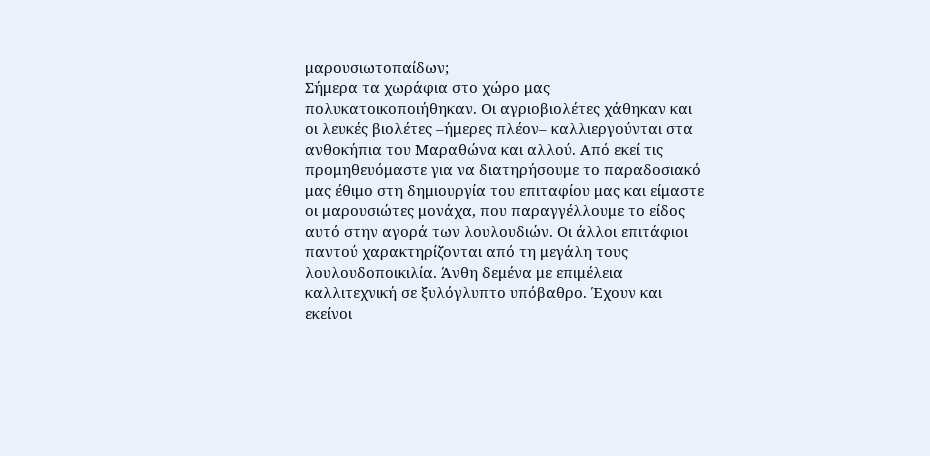μαρουσιωτοπαίδων;
Σήμερα τα χωράφια στο χώρο μας πολυκατοικοποιήθηκαν. Οι αγριοβιολέτες χάθηκαν και οι λευκές βιολέτες –ήμερες πλέον– καλλιεργούνται στα ανθοκήπια του Μαραθώνα και αλλού. Από εκεί τις προμηθευόμαστε για να διατηρήσουμε το παραδοσιακό μας έθιμο στη δημιουργία του επιταφίου μας και είμαστε οι μαρουσιώτες μονάχα, που παραγγέλλουμε το είδος αυτό στην αγορά των λουλουδιών. Οι άλλοι επιτάφιοι παντού χαρακτηρίζονται από τη μεγάλη τους λουλουδοποικιλία. Άνθη δεμένα με επιμέλεια καλλιτεχνική σε ξυλόγλυπτο υπόβαθρο. Έχουν και εκείνοι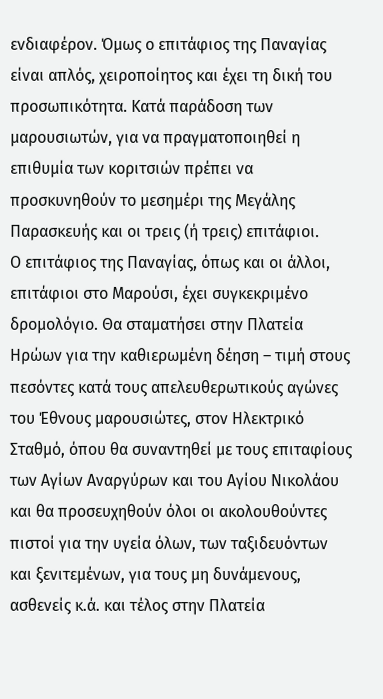ενδιαφέρον. Όμως ο επιτάφιος της Παναγίας είναι απλός, χειροποίητος και έχει τη δική του προσωπικότητα. Κατά παράδοση των μαρουσιωτών, για να πραγματοποιηθεί η επιθυμία των κοριτσιών πρέπει να προσκυνηθούν το μεσημέρι της Μεγάλης Παρασκευής και οι τρεις (ή τρεις) επιτάφιοι.
Ο επιτάφιος της Παναγίας, όπως και οι άλλοι, επιτάφιοι στο Μαρούσι, έχει συγκεκριμένο δρομολόγιο. Θα σταματήσει στην Πλατεία Ηρώων για την καθιερωμένη δέηση – τιμή στους πεσόντες κατά τους απελευθερωτικούς αγώνες του Έθνους μαρουσιώτες, στον Ηλεκτρικό Σταθμό, όπου θα συναντηθεί με τους επιταφίους των Αγίων Αναργύρων και του Αγίου Νικολάου και θα προσευχηθούν όλοι οι ακολουθούντες πιστοί για την υγεία όλων, των ταξιδευόντων και ξενιτεμένων, για τους μη δυνάμενους, ασθενείς κ.ά. και τέλος στην Πλατεία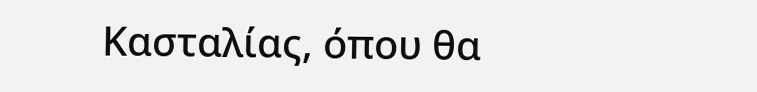Κασταλίας, όπου θα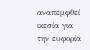αναπεμφθεί ικεσία για την ευφορία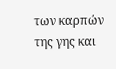των καρπών της γης και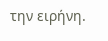την ειρήνη.